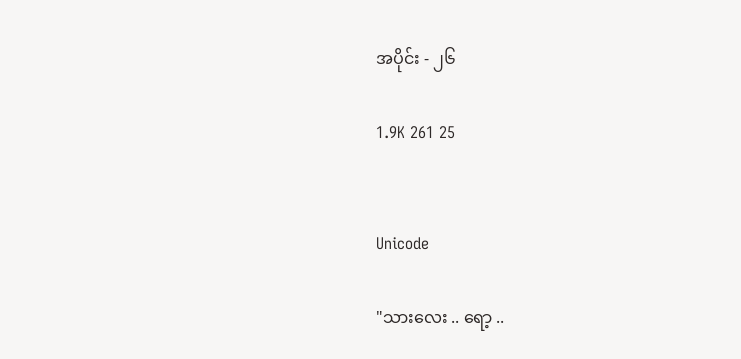အပိုင်း - ၂၆

1.9K 261 25


Unicode

"သားလေး .. ရော့ ..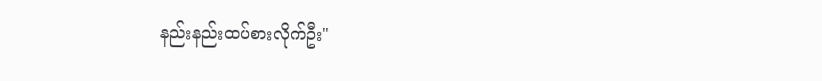နည်းနည်းထပ်စားလိုက်ဦး"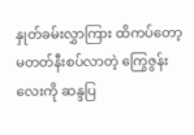နှုတ်ခမ်းလွှာကြား ထိကပ်တော့မတတ်နီးစပ်လာတဲ့ ကြွေဇွန်းလေးကို ဆန္ဒပြ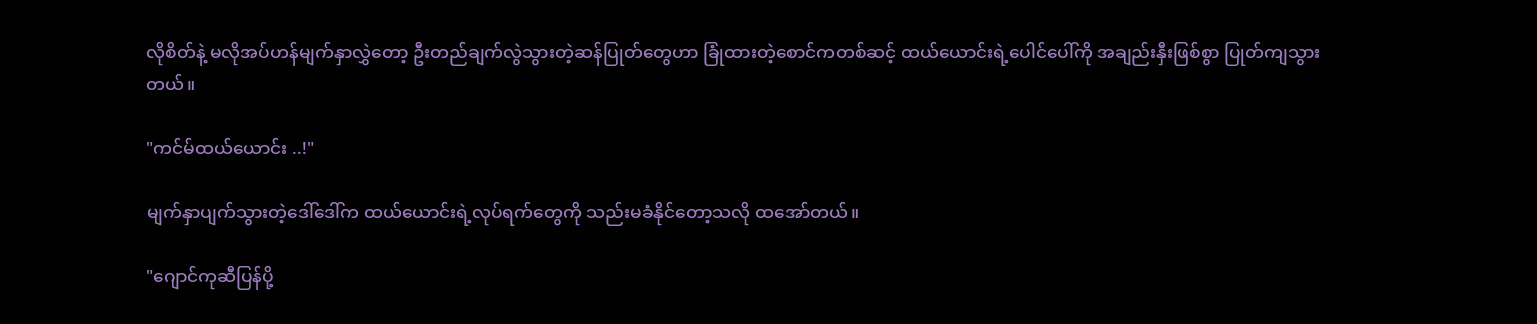လိုစိတ်နဲ့ မလိုအပ်ဟန်မျက်နှာလွှဲတော့ ဦးတည်ချက်လွဲသွားတဲ့ဆန်ပြုတ်တွေဟာ ခြုံထားတဲ့စောင်ကတစ်ဆင့် ထယ်ယောင်းရဲ့ပေါင်ပေါ်ကို အချည်းနှီးဖြစ်စွာ ပြုတ်ကျသွားတယ်။

"ကင်မ်ထယ်ယောင်း ..!"

မျက်နှာပျက်သွားတဲ့ဒေါ်ဒေါ်က ထယ်ယောင်းရဲ့လုပ်ရက်တွေကို သည်းမခံနိုင်တော့သလို ထအော်တယ်။

"ဂျောင်ကုဆီပြန်ပို့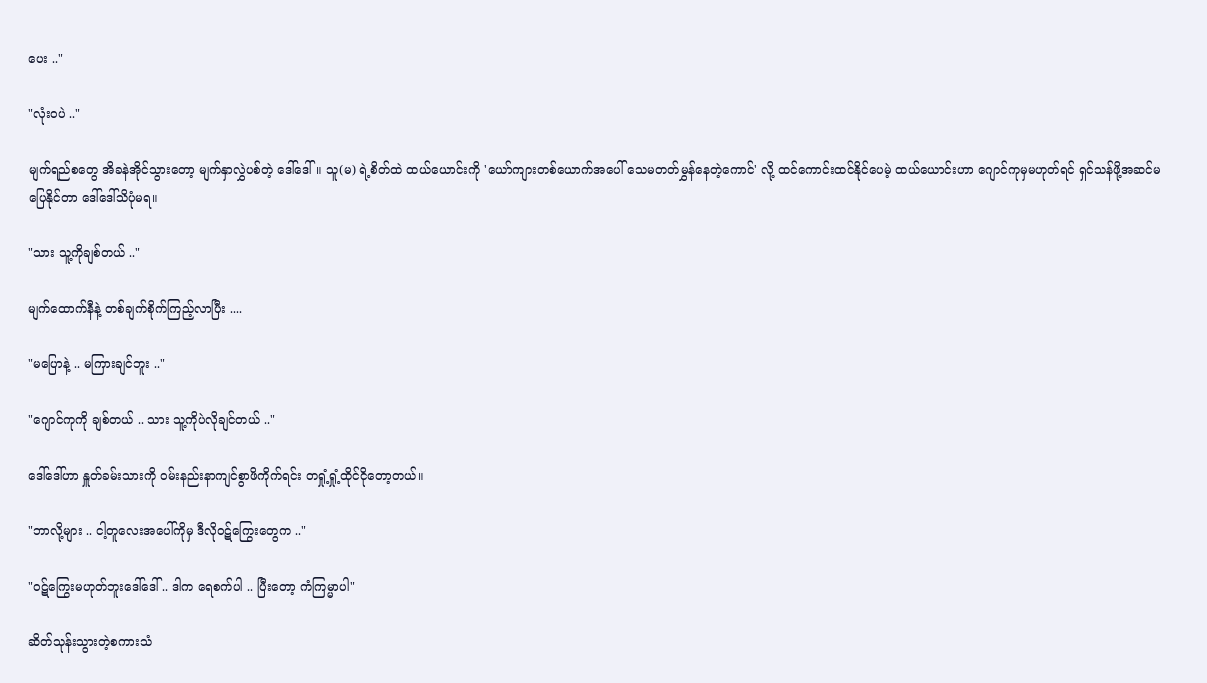ပေး .."

"လုံး၀ပဲ .."

မျက်ရည်စတွေ အိခနဲအိုင်သွားတော့ မျက်နှာလွှဲပစ်တဲ့ ဒေါ်ဒေါ်။ သူ(မ) ရဲ့စိတ်ထဲ ထယ်ယောင်းကို 'ယော်ကျားတစ်ယောက်အပေါ် သေမတတ်မွှန်နေတဲ့ကောင်' လို့ ထင်ကောင်းထင်နိုင်ပေမဲ့ ထယ်ယောင်းဟာ ဂျောင်ကုမှမဟုတ်ရင် ရှင်သန်ဖို့အဆင်မပြေနိုင်တာ ဒေါ်ဒေါ်သိပုံမရ။

"သား သူ့ကိုချစ်တယ် .."

မျက်ထောက်နီနဲ့ တစ်ချက်စိုက်ကြည့်လာပြီး ....

"မပြောနဲ့ .. မကြားချင်ဘူး .."

"ဂျောင်ကုကို ချစ်တယ် .. သား သူ့ကိုပဲလိုချင်တယ် .."

ဒေါ်ဒေါ်ဟာ နှူတ်ခမ်းသားကို ၀မ်းနည်းနာကျင်စွာဖိကိုက်ရင်း တရှုံ့ရှုံ့ထိုင်ငိုတော့တယ်။

"ဘာလို့များ .. ငါ့တူလေးအပေါ်ကိုမှ ဒီလို၀ဋ်ကြွေးတွေက .."

"၀ဋ်ကြွေးမဟုတ်ဘူးဒေါ်ဒေါ် .. ဒါက ရေစက်ပါ .. ပြီးတော့ ကံကြမ္မာပါ"

ဆိတ်သုန်းသွားတဲ့စကားသံ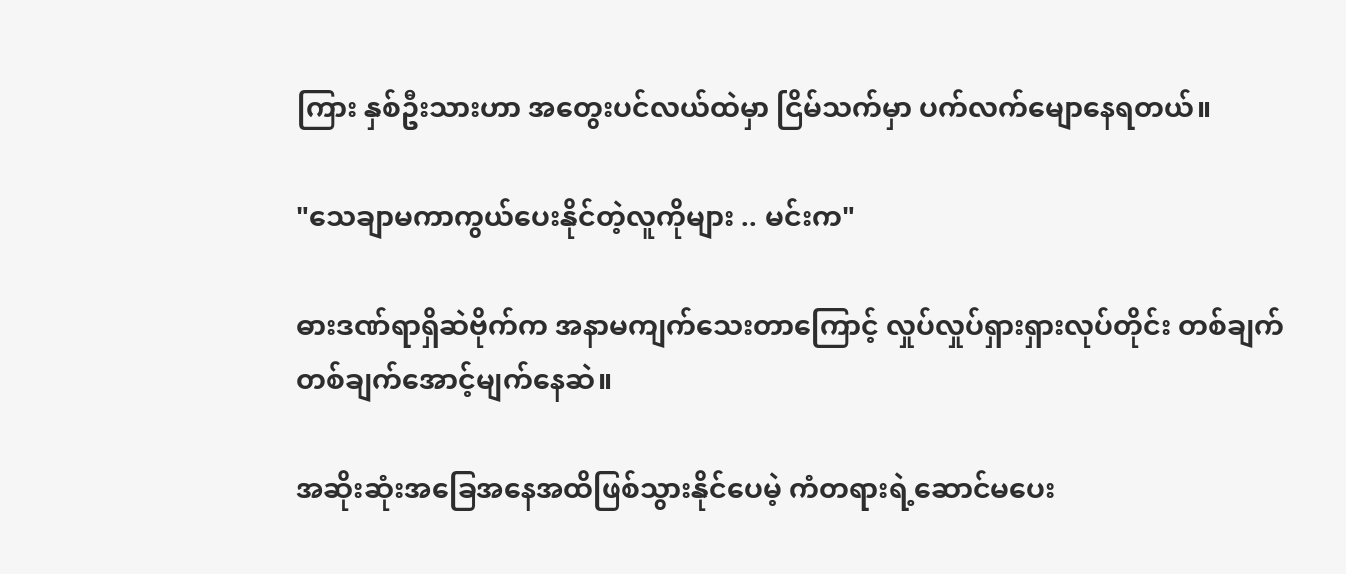ကြား နှစ်ဦးသားဟာ အတွေးပင်လယ်ထဲမှာ ငြိမ်သက်မှာ ပက်လက်မျောနေရတယ်။

"သေချာမကာကွယ်ပေးနိုင်တဲ့လူကိုများ .. မင်းက"

ဓားဒဏ်ရာရှိဆဲဗိုက်က အနာမကျက်သေးတာကြောင့် လှုပ်လှုပ်ရှားရှားလုပ်တိုင်း တစ်ချက်တစ်ချက်အောင့်မျက်နေဆဲ။

အဆိုးဆုံးအခြေအနေအထိဖြစ်သွားနိုင်ပေမဲ့ ကံတရားရဲ့ဆောင်မပေး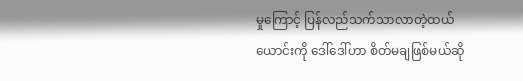မှုကြောင့် ပြန်လည်သက်သာလာတဲ့ထယ်ယောင်းကို ဒေါ်ဒေါ်ဟာ စိတ်မချဖြစ်မယ်ဆို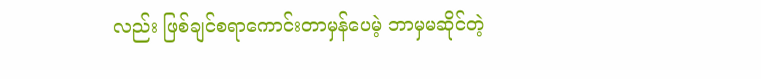လည်း ဖြစ်ချင်စရာကောင်းတာမှန်ပေမဲ့ ဘာမှမဆိုင်တဲ့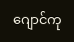ဂျောင်ကု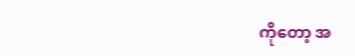ကိုတော့ အ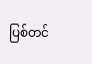ပြစ်တင်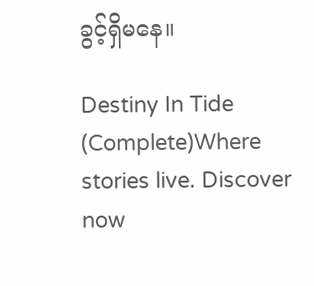ခွင့်ရှိမနေ။

Destiny In Tide (Complete)Where stories live. Discover now